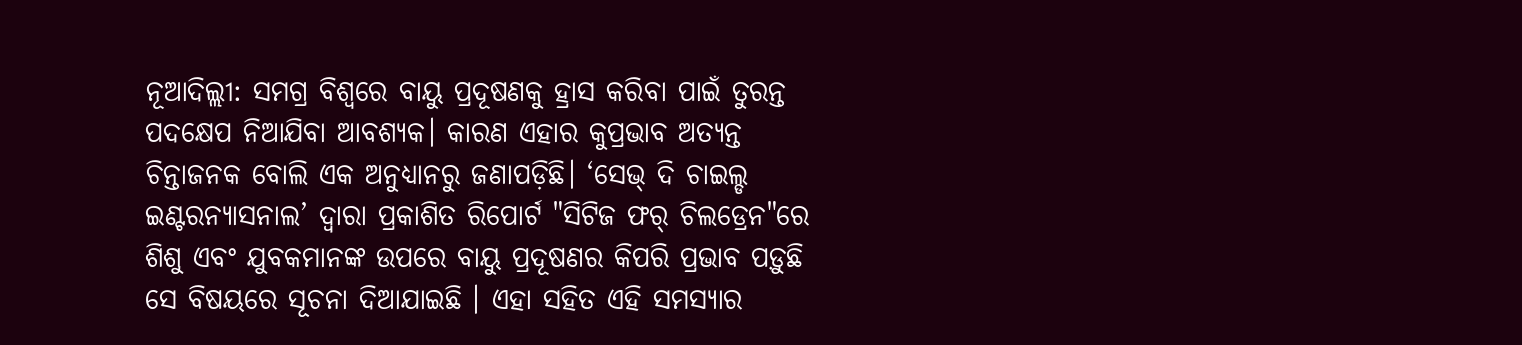ନୂଆଦିଲ୍ଲୀ: ସମଗ୍ର ବିଶ୍ୱରେ ବାୟୁ ପ୍ରଦୂଷଣକୁ ହ୍ରାସ କରିବା ପାଇଁ ତୁରନ୍ତ ପଦକ୍ଷେପ ନିଆଯିବା ଆବଶ୍ୟକ। କାରଣ ଏହାର କୁପ୍ରଭାବ ଅତ୍ୟନ୍ତ ଚିନ୍ତାଜନକ ବୋଲି ଏକ ଅନୁଧ୍ୟାନରୁ ଜଣାପଡ଼ିଛି। ‘ସେଭ୍ ଦି ଚାଇଲ୍ଡ ଇଣ୍ଟରନ୍ୟାସନାଲ’ ଦ୍ୱାରା ପ୍ରକାଶିତ ରିପୋର୍ଟ "ସିଟିଜ ଫର୍ ଚିଲଡ୍ରେନ"ରେ ଶିଶୁ ଏବଂ ଯୁବକମାନଙ୍କ ଉପରେ ବାୟୁ ପ୍ରଦୂଷଣର କିପରି ପ୍ରଭାବ ପଡ଼ୁଛି ସେ ବିଷୟରେ ସୂଚନା ଦିଆଯାଇଛି । ଏହା ସହିତ ଏହି ସମସ୍ୟାର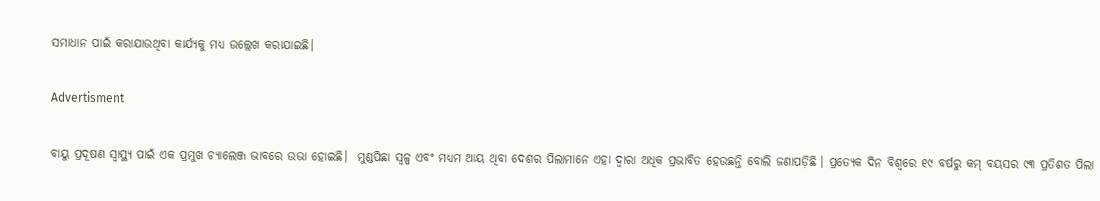ସମାଧାନ ପାଇଁ କରାଯାଉଥିବା କାର୍ଯ୍ୟକୁ ମଧ୍ୟ ଉଲ୍ଲେଖ କରାଯାଇଛି।

Advertisment

ବାୟୁ ପ୍ରଦୂଷଣ ସ୍ୱାସ୍ଥ୍ୟ ପାଇଁ ଏକ ପ୍ରମୁଖ ଚ୍ୟାଲେଞ୍ଜ ଭାବରେ ଉଭା ହୋଇଛି।  ମୁଣ୍ଡପିଛା ସ୍ୱଳ୍ପ ଏବଂ ମଧ୍ୟମ ଆୟ ଥିବା ଦେଶର ପିଲାମାନେ ଏହା ଦ୍ବାରା ଅଧିକ ପ୍ରଭାବିତ ହେଉଛନ୍ତି ବୋଲି ଜଣାପଡ଼ିଛି । ପ୍ରତ୍ୟେକ ଦିନ ବିଶ୍ବରେ ୧୯ ବର୍ଷରୁ କମ୍ ବୟସର ୯୩ ପ୍ରତିଶତ ପିଲା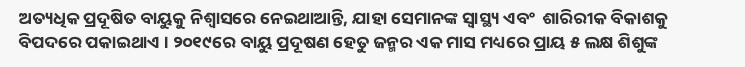ଅତ୍ୟଧିକ ପ୍ରଦୂଷିତ ବାୟୁକୁ ନିଶ୍ୱାସରେ ନେଇଥାଆନ୍ତି, ଯାହା ସେମାନଙ୍କ ସ୍ୱାସ୍ଥ୍ୟ ଏବଂ  ଶାରିରୀକ ବିକାଶକୁ ବିପଦରେ ପକାଇଥାଏ । ୨୦୧୯ରେ ବାୟୁ ପ୍ରଦୂଷଣ ହେତୁ ଜନ୍ମର ଏକ ମାସ ମଧ୍ୟରେ ପ୍ରାୟ ୫ ଲକ୍ଷ ଶିଶୁଙ୍କ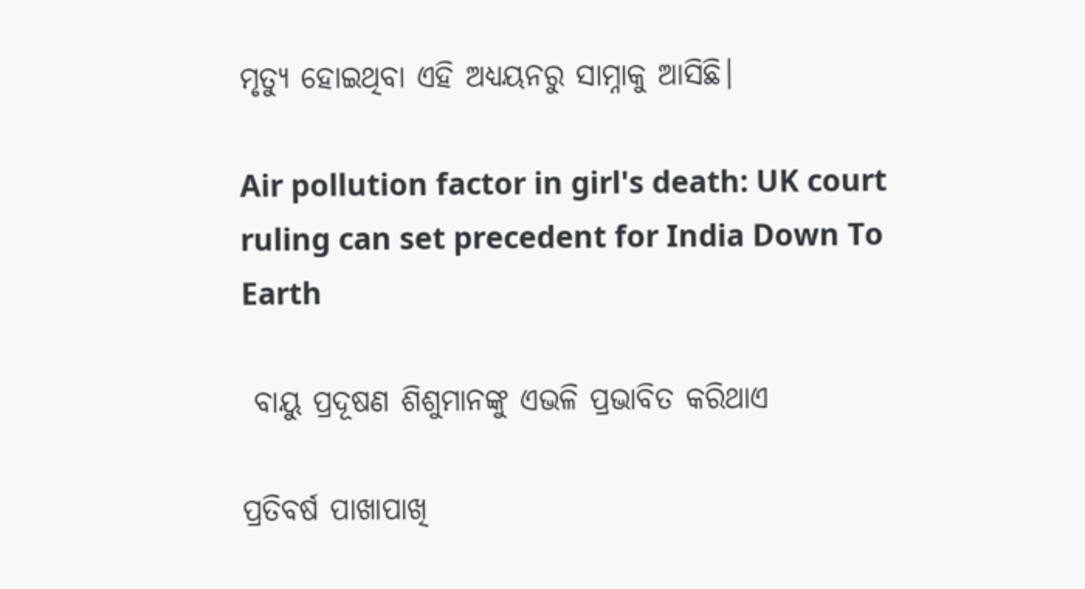ମୃତ୍ୟୁ ହୋଇଥିବା ଏହି ଅଧ୍ୟୟନରୁ ସାମ୍ନାକୁ ଆସିଛି।

Air pollution factor in girl's death: UK court ruling can set precedent for India Down To Earth

 ବାୟୁ ପ୍ରଦୂଷଣ ଶିଶୁମାନଙ୍କୁ ଏଭଳି ପ୍ରଭାବିତ କରିଥାଏ

ପ୍ରତିବର୍ଷ ପାଖାପାଖି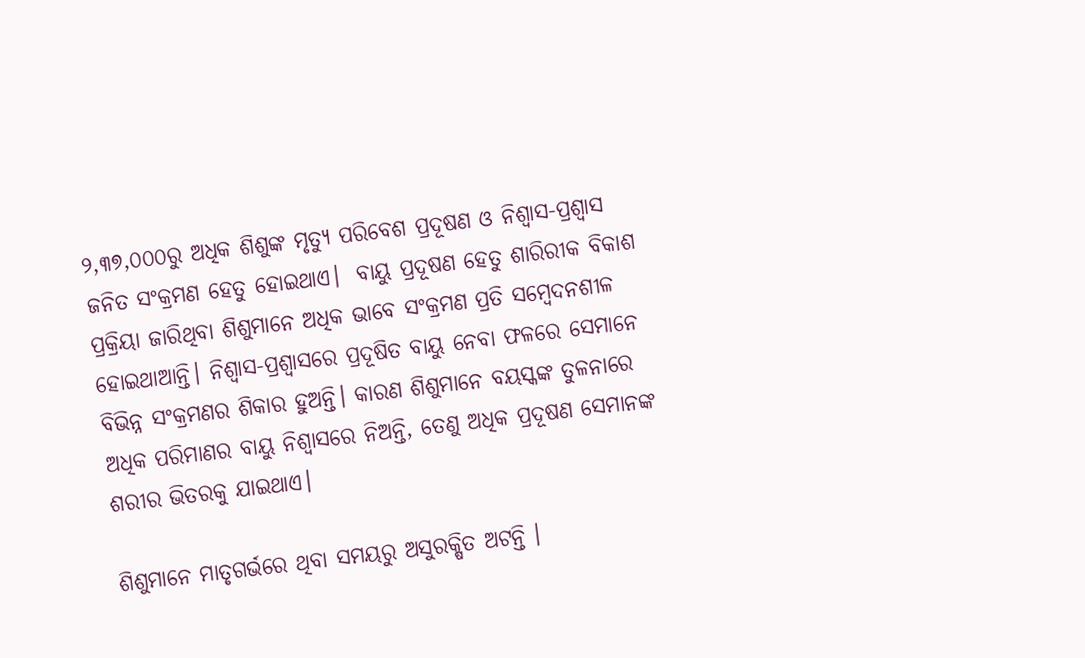୨,୩୭,୦୦୦ରୁ ଅଧିକ ଶିଶୁଙ୍କ ମୃତ୍ୟୁ ପରିବେଶ ପ୍ରଦୂଷଣ ଓ ନିଶ୍ବାସ-ପ୍ରଶ୍ବାସ ଜନିତ ସଂକ୍ରମଣ ହେତୁ ହୋଇଥାଏ।  ବାୟୁ ପ୍ରଦୂଷଣ ହେତୁ ଶାରିରୀକ ବିକାଶ ପ୍ରକ୍ରିୟା ଜାରିଥିବା ଶିଶୁମାନେ ଅଧିକ ଭାବେ ସଂକ୍ରମଣ ପ୍ରତି ସମ୍ବେଦନଶୀଳ ହୋଇଥାଆନ୍ତି। ନିଶ୍ବାସ-ପ୍ରଶ୍ବାସରେ ପ୍ରଦୂଷିତ ବାୟୁ ନେବା ଫଳରେ ସେମାନେ ବିଭିନ୍ନ ସଂକ୍ରମଣର ଶିକାର ହୁଅନ୍ତି। କାରଣ ଶିଶୁମାନେ ବୟସ୍କଙ୍କ ତୁଳନାରେ ଅଧିକ ପରିମାଣର ବାୟୁ ନିଶ୍ୱାସରେ ନିଅନ୍ତି, ତେଣୁ ଅଧିକ ପ୍ରଦୂଷଣ ସେମାନଙ୍କ ଶରୀର ଭିତରକୁ ଯାଇଥାଏ।

ଶିଶୁମାନେ ମାତୃଗର୍ଭରେ ଥିବା ସମୟରୁ ଅସୁରକ୍ଷିତ ଅଟନ୍ତି ।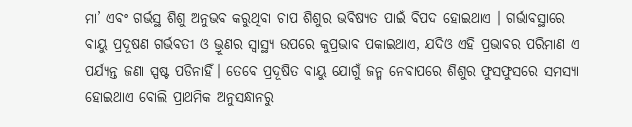ମା’ ଏବଂ ଗର୍ଭସ୍ଥ ଶିଶୁ ଅନୁଭବ କରୁଥିବା ଚାପ ଶିଶୁର ଭବିଷ୍ୟତ ପାଇଁ ବିପଦ ହୋଇଥାଏ । ଗର୍ଭାବସ୍ଥାରେ ବାୟୁ ପ୍ରଦୂଷଣ ଗର୍ଭବତୀ ଓ ଭ୍ରୂଣର ସ୍ୱାସ୍ଥ୍ୟ ଉପରେ କୁପ୍ରଭାବ ପକାଇଥାଏ, ଯଦିଓ ଏହି ପ୍ରଭାବର ପରିମାଣ ଏ ପର୍ଯ୍ୟନ୍ତ ଜଣା ସ୍ପଷ୍ଟ ପଡିନାହିଁ। ତେବେ ପ୍ରଦୂଷିତ ବାୟୁ ଯୋଗୁଁ ଜନ୍ମ ନେବାପରେ ଶିଶୁର ଫୁସଫୁସରେ ସମସ୍ୟା ହୋଇଥାଏ ବୋଲି ପ୍ରାଥମିକ ଅନୁସନ୍ଧାନରୁ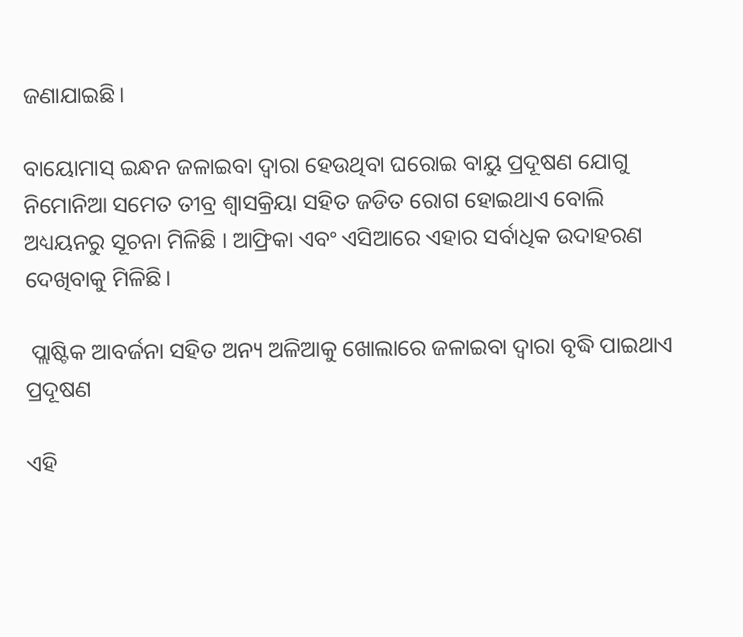ଜଣାଯାଇଛି।

ବାୟୋମାସ୍ ଇନ୍ଧନ ଜଳାଇବା ଦ୍ବାରା ହେଉଥିବା ଘରୋଇ ବାୟୁ ପ୍ରଦୂଷଣ ଯୋଗୁ ନିମୋନିଆ ସମେତ ତୀବ୍ର ଶ୍ବାସକ୍ରିୟା ସହିତ ଜଡିତ ରୋଗ ହୋଇଥାଏ ବୋଲି ଅଧ୍ୟୟନରୁ ସୂଚନା ମିଳିଛି । ଆଫ୍ରିକା ଏବଂ ଏସିଆରେ ଏହାର ସର୍ବାଧିକ ଉଦାହରଣ ଦେଖିବାକୁ ମିଳିଛି।

 ପ୍ଲାଷ୍ଟିକ ଆବର୍ଜନା ସହିତ ଅନ୍ୟ ଅଳିଆକୁ ଖୋଲାରେ ଜଳାଇବା ଦ୍ବାରା ବୃଦ୍ଧି ପାଇଥାଏ ପ୍ରଦୂଷଣ

ଏହି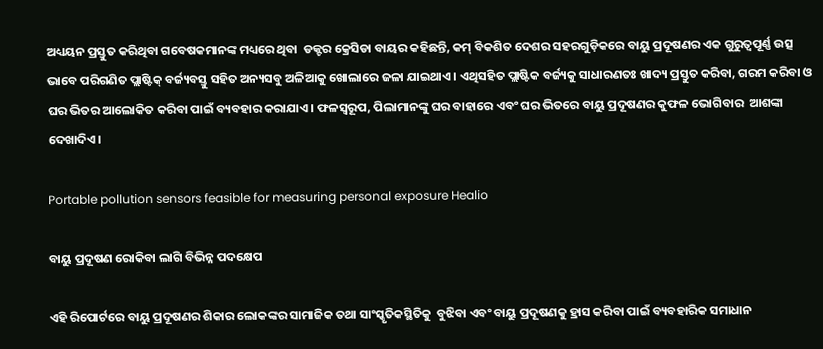ଅଧ୍ୟୟନ ପ୍ରସ୍ତୁତ କରିଥିବା ଗବେଷକମାନଙ୍କ ମଧ୍ୟରେ ଥିବା  ଡକ୍ଟର କ୍ରେସିଡା ବାୟର କହିଛନ୍ତି, କମ୍ ବିକଶିତ ଦେଶର ସହରଗୁଡ଼ିକରେ ବାୟୁ ପ୍ରଦୂଷଣର ଏକ ଗୁରୁତ୍ୱପୂର୍ଣ୍ଣ ଉତ୍ସ ଭାବେ ପରିଗଣିତ ପ୍ଲାଷ୍ଟିକ୍ ବର୍ଜ୍ୟବସ୍ତୁ ସହିତ ଅନ୍ୟସବୁ ଅଳିଆକୁ ଖୋଲାରେ ଜଳା ଯାଇଥାଏ। ଏଥିସହିତ ପ୍ଲାଷ୍ଟିକ ବର୍ଜ୍ୟକୁ ସାଧାରଣତଃ ଖାଦ୍ୟ ପ୍ରସ୍ତୁତ କରିବା, ଗରମ କରିବା ଓ ଘର ଭିତର ଆଲୋକିତ କରିବା ପାଇଁ ବ୍ୟବହାର କରାଯାଏ। ଫଳସ୍ୱରୂପ, ପିଲାମାନଙ୍କୁ ଘର ବାହାରେ ଏବଂ ଘର ଭିତରେ ବାୟୁ ପ୍ରଦୂଷଣର କୁଫଳ ଭୋଗିବାର  ଆଶଙ୍କା ଦେଖାଦିଏ।

Portable pollution sensors feasible for measuring personal exposure Healio

ବାୟୁ ପ୍ରଦୂଷଣ ରୋକିବା ଲାଗି ବିଭିନ୍ନ ପଦକ୍ଷେପ

ଏହି ରିପୋର୍ଟରେ ବାୟୁ ପ୍ରଦୂଷଣର ଶିକାର ଲୋକଙ୍କର ସାମାଜିକ ତଥା ସାଂସ୍କୃତିକସ୍ଥିତିକୁ  ବୁଝିବା ଏବଂ ବାୟୁ ପ୍ରଦୂଷଣକୁ ହ୍ରାସ କରିବା ପାଇଁ ବ୍ୟବହାରିକ ସମାଧାନ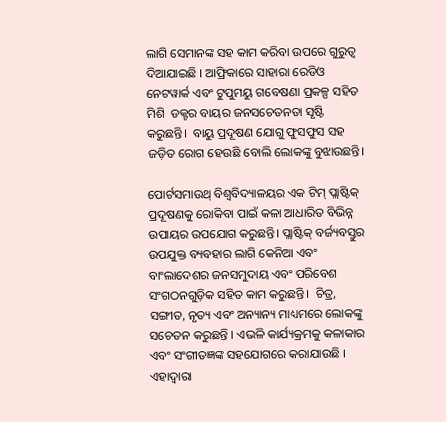ଲାଗି ସେମାନଙ୍କ ସହ କାମ କରିବା ଉପରେ ଗୁରୁତ୍ୱ ଦିଆଯାଇଛି । ଆଫ୍ରିକାରେ ସାହାରା ‌ରେଡିଓ ନେଟୱାର୍କ ଏବଂ ଟୁପୁମୟୁ ଗବେଷଣା ପ୍ରକଳ୍ପ ସହିତ ମିଶି  ଡକ୍ଟର ବାୟର ଜନସଚେତନତା ସୃଷ୍ଟି କରୁଛନ୍ତି।  ବାୟୁ ପ୍ରଦୂଷଣ ଯୋଗୁ ଫୁସଫୁସ ସହ ଜଡ଼ିତ ରୋଗ ହେଉଛି ବୋଲି ଲୋକଙ୍କୁ ବୁଝାଉଛନ୍ତି।

ପୋର୍ଟସମାଉଥ୍ ବିଶ୍ୱବିଦ୍ୟାଳୟର ଏକ ଟିମ୍ ପ୍ଲାଷ୍ଟିକ୍ ପ୍ରଦୂଷଣକୁ ରୋକିବା ପାଇଁ କଳା ଆଧାରିତ ବିଭିନ୍ନ ଉପାୟର ଉପଯୋଗ କରୁଛନ୍ତି। ପ୍ଲାଷ୍ଟିକ୍ ବର୍ଜ୍ୟବସ୍ତୁର ଉପଯୁକ୍ତ ବ୍ୟବହାର ଲାଗି କେନିଆ ଏବଂ ବାଂଲାଦେଶର ଜନସମୁଦାୟ ଏବଂ ପରିବେଶ ସଂଗଠନଗୁଡ଼ିକ ସହିତ କାମ କରୁଛନ୍ତି।  ଚିତ୍ର, ସଙ୍ଗୀତ, ନୃତ୍ୟ ଏବଂ ଅନ୍ୟାନ୍ୟ ମାଧ୍ୟମରେ ଲୋକଙ୍କୁ ସଚେତନ କରୁଛନ୍ତି । ଏଭଳି କାର୍ଯ୍ୟକ୍ରମକୁ କଳାକାର ଏବଂ ସଂଗୀତଜ୍ଞଙ୍କ ସହଯୋଗରେ କରାଯାଉଛି । ଏହାଦ୍ବାରା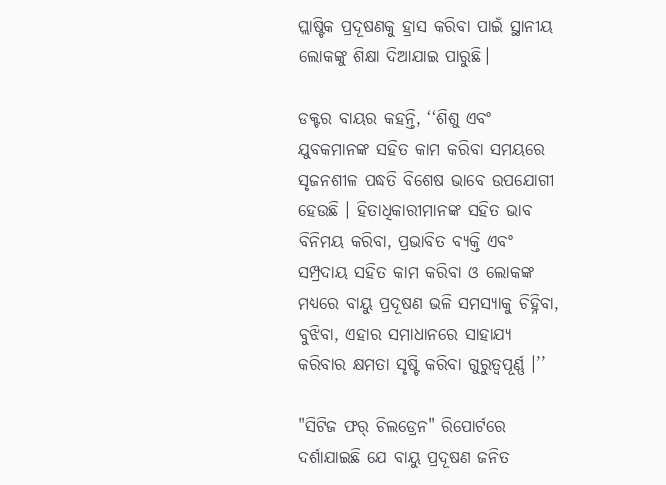ପ୍ଲାଷ୍ଟିକ ପ୍ରଦୂଷଣକୁ ହ୍ରାସ କରିବା ପାଇଁ ସ୍ଥାନୀୟ ଲୋକଙ୍କୁ ଶିକ୍ଷା ଦିଆଯାଇ ପାରୁଛି।

ଡକ୍ଟର ବାୟର କହନ୍ତି, ‘‘ଶିଶୁ ଏବଂ ଯୁବକମାନଙ୍କ ସହିତ କାମ କରିବା ସମୟରେ ସୃଜନଶୀଳ ପଦ୍ଧତି ବିଶେଷ ଭାବେ ଉପଯୋଗୀ ହେଉଛି । ହିତାଧିକାରୀମାନଙ୍କ ସହିତ ଭାବ ବିନିମୟ କରିବା, ପ୍ରଭାବିତ ବ୍ୟକ୍ତି ଏବଂ ସମ୍ପ୍ରଦାୟ ସହିତ କାମ କରିବା ଓ ଲୋକଙ୍କ ମଧ୍ୟରେ ବାୟୁ ପ୍ରଦୂଷଣ ଭଳି ସମସ୍ୟାକୁ ଚିହ୍ନିବା, ବୁଝିବା, ଏହାର ସମାଧାନରେ ସାହାଯ୍ୟ କରିବାର କ୍ଷମତା ସୃଷ୍ଟି କରିବା ଗୁରୁତ୍ୱପୂର୍ଣ୍ଣ ।’’

"ସିଟିଜ ଫର୍ ଚିଲଡ୍ରେନ" ରିପୋର୍ଟରେ ଦର୍ଶାଯାଇଛି ଯେ ବାୟୁ ପ୍ରଦୂଷଣ ଜନିତ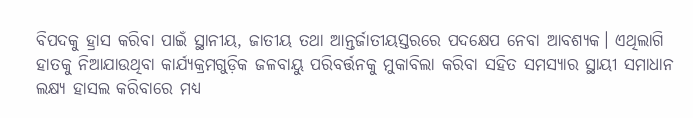ବିପଦକୁ ହ୍ରାସ କରିବା ପାଇଁ ସ୍ଥାନୀୟ, ଜାତୀୟ ତଥା ଆନ୍ତର୍ଜାତୀୟସ୍ତରରେ ପଦକ୍ଷେପ ନେବା ଆବଶ୍ୟକ। ଏଥିଲାଗି ହାତକୁ ନିଆଯାଉଥିବା କାର୍ଯ୍ୟକ୍ରମଗୁଡ଼ିକ ଜଳବାୟୁ ପରିବର୍ତ୍ତନକୁ ମୁକାବିଲା କରିବା ସହିତ ସମସ୍ୟାର ସ୍ଥାୟୀ ସମାଧାନ ଲକ୍ଷ୍ୟ ହାସଲ କରିବାରେ ମଧ୍ୟ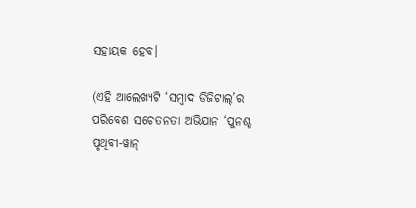ସହାୟକ ହେବ।

(ଏହି ଆଲେଖ୍ୟଟି ‘ସମ୍ବାଦ ଡିଜିଟାଲ୍’ର ପରିବେଶ ସଚେତନତା ଅଭିଯାନ ‘ପୁନଶ୍ଚ ପୃଥିବୀ-ୱାନ୍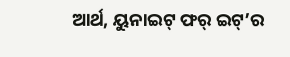ଆର୍ଥ, ୟୁନାଇଟ୍ ଫର୍ ଇଟ୍’ର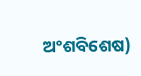ଅଂଶବିଶେଷ)